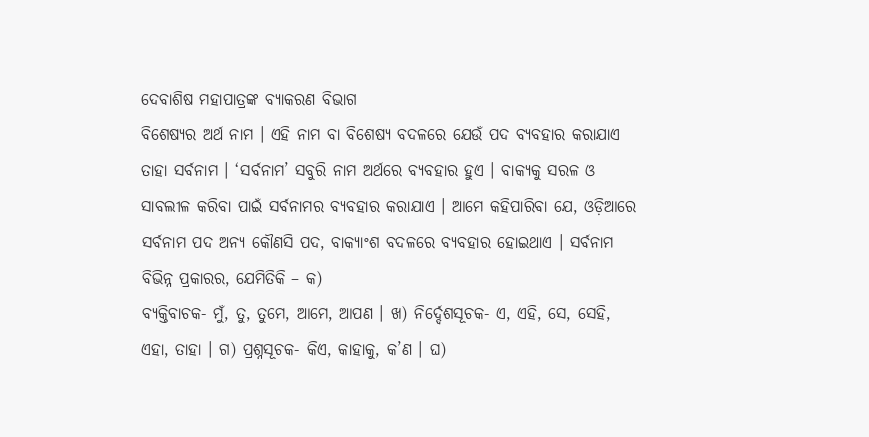ଦେବାଶିଷ ମହାପାତ୍ରଙ୍କ ବ୍ୟାକରଣ ବିଭାଗ
ବିଶେଷ୍ୟର ଅର୍ଥ ନାମ । ଏହି ନାମ ବା ବିଶେଷ୍ୟ ବଦଳରେ ଯେଉଁ ପଦ ବ୍ୟବହାର କରାଯାଏ ତାହା ସର୍ବନାମ । ‘ସର୍ବନାମ’ ସବୁରି ନାମ ଅର୍ଥରେ ବ୍ୟବହାର ହୁଏ । ବାକ୍ୟକୁ ସରଳ ଓ ସାବଲୀଳ କରିବା ପାଇଁ ସର୍ବନାମର ବ୍ୟବହାର କରାଯାଏ । ଆମେ କହିପାରିବା ଯେ, ଓଡ଼ିଆରେ ସର୍ବନାମ ପଦ ଅନ୍ୟ କୌଣସି ପଦ, ବାକ୍ୟାଂଶ ବଦଳରେ ବ୍ୟବହାର ହୋଇଥାଏ । ସର୍ବନାମ ବିଭିନ୍ନ ପ୍ରକାରର, ଯେମିତିକି – କ)
ବ୍ୟକ୍ତିବାଚକ- ମୁଁ, ତୁ, ତୁମେ, ଆମେ, ଆପଣ । ଖ) ନିର୍ଦ୍ଦେଶସୂଚକ- ଏ, ଏହି, ସେ, ସେହି, ଏହା, ତାହା । ଗ) ପ୍ରଶ୍ନସୂଚକ- କିଏ, କାହାକୁ, କ’ଣ । ଘ)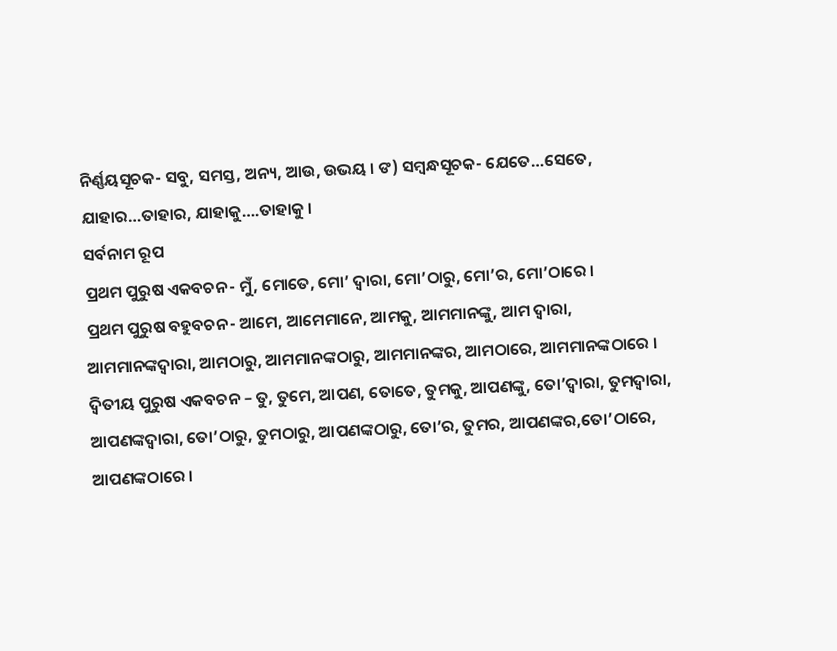ନିର୍ଣ୍ଣୟସୂଚକ- ସବୁ, ସମସ୍ତ, ଅନ୍ୟ, ଆଉ, ଉଭୟ । ଙ) ସମ୍ବନ୍ଧସୂଚକ- ଯେତେ…ସେତେ, ଯାହାର…ତାହାର, ଯାହାକୁ….ତାହାକୁ ।
ସର୍ବନାମ ରୂପ
ପ୍ରଥମ ପୁରୁଷ ଏକବଚନ- ମୁଁ, ମୋତେ, ମୋ’ ଦ୍ୱାରା, ମୋ’ଠାରୁ, ମୋ’ର, ମୋ’ଠାରେ ।
ପ୍ରଥମ ପୁରୁଷ ବହୁବଚନ- ଆମେ, ଆମେମାନେ, ଆମକୁ, ଆମମାନଙ୍କୁ, ଆମ ଦ୍ୱାରା, ଆମମାନଙ୍କଦ୍ୱାରା, ଆମଠାରୁ, ଆମମାନଙ୍କଠାରୁ, ଆମମାନଙ୍କର, ଆମଠାରେ, ଆମମାନଙ୍କଠାରେ ।
ଦ୍ୱିତୀୟ ପୁରୁଷ ଏକବଚନ – ତୁ, ତୁମେ, ଆପଣ, ତୋତେ, ତୁମକୁ, ଆପଣଙ୍କୁ, ତୋ’ଦ୍ୱାରା, ତୁମଦ୍ୱାରା, ଆପଣଙ୍କଦ୍ୱାରା, ତୋ’ଠାରୁ, ତୁମଠାରୁ, ଆପଣଙ୍କଠାରୁ, ତୋ’ର, ତୁମର, ଆପଣଙ୍କର,ତୋ’ଠାରେ, ଆପଣଙ୍କଠାରେ ।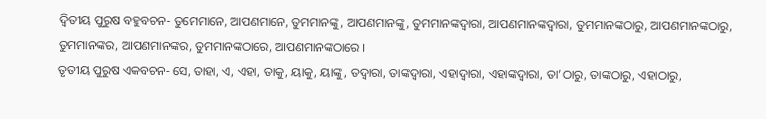ଦ୍ୱିତୀୟ ପୁରୁଷ ବହୁବଚନ- ତୁମେମାନେ, ଆପଣମାନେ, ତୁମମାନଙ୍କୁ, ଆପଣମାନଙ୍କୁ, ତୁମମାନଙ୍କଦ୍ୱାରା, ଆପଣମାନଙ୍କଦ୍ୱାରା, ତୁମମାନଙ୍କଠାରୁ, ଆପଣମାନଙ୍କଠାରୁ, ତୁମମାନଙ୍କର, ଆପଣମାନଙ୍କର, ତୁମମାନଙ୍କଠାରେ, ଆପଣମାନଙ୍କଠାରେ ।
ତୃତୀୟ ପୁରୁଷ ଏକବଚନ- ସେ, ତାହା, ଏ, ଏହା, ତାକୁ, ୟାକୁ, ୟାଙ୍କୁ, ତଦ୍ୱାରା, ତାଙ୍କଦ୍ୱାରା, ଏହାଦ୍ୱାରା, ଏହାଙ୍କଦ୍ୱାରା, ତା’ଠାରୁ, ତାଙ୍କଠାରୁ, ଏହାଠାରୁ,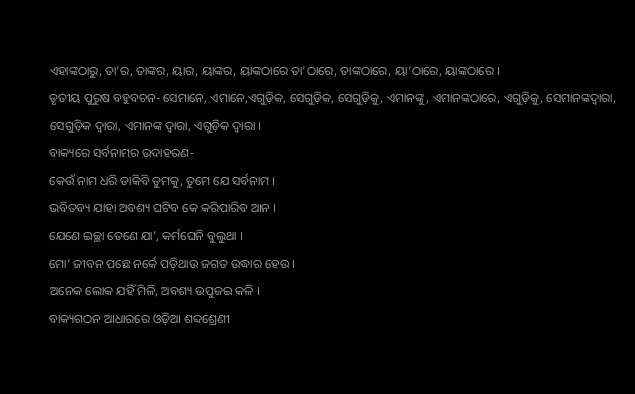ଏହାଙ୍କଠାରୁ, ତା’ର, ତାଙ୍କର, ୟାର, ୟାଙ୍କର, ୟାଙ୍କଠାରେ ତା’ଠାରେ, ତାଙ୍କଠାରେ, ୟା’ଠାରେ, ୟାଙ୍କଠାରେ ।
ତୃତୀୟ ପୁରୁଷ ବହୁବଚନ- ସେମାନେ, ଏମାନେ,ଏଗୁଡ଼ିକ, ସେଗୁଡ଼ିକ, ସେଗୁଡ଼ିକୁ, ଏମାନଙ୍କୁ, ଏମାନଙ୍କଠାରେ, ଏଗୁଡ଼ିକୁ, ସେମାନଙ୍କଦ୍ୱାରା, ସେଗୁଡ଼ିକ ଦ୍ୱାରା, ଏମାନଙ୍କ ଦ୍ୱାରା, ଏଗୁଡ଼ିକ ଦ୍ୱାରା ।
ବାକ୍ୟରେ ସର୍ବନାମର ଉଦାହରଣ-
କେଉଁ ନାମ ଧରି ଡାକିବି ତୁମକୁ, ତୁମେ ଯେ ସର୍ବନାମ ।
ଭବିତବ୍ୟ ଯାହା ଅବଶ୍ୟ ଘଟିବ କେ କରିପାରିବ ଆନ ।
ଯେଣେ ଇଚ୍ଛା ତେଣେ ଯା’, କର୍ମଘେନି ବୁଲୁଥା ।
ମୋ’ ଜୀବନ ପଛେ ନର୍କେ ପଡ଼ିଥାଉ ଜଗତ ଉଦ୍ଧାର ହେଉ ।
ଅନେକ ଲୋକ ଯହିଁ ମିଳି, ଅବଶ୍ୟ ଉପୁଜଇ କଳି ।
ବାକ୍ୟଗଠନ ଆଧାରରେ ଓଡ଼ିଆ ଶବ୍ଦଶ୍ରେଣୀ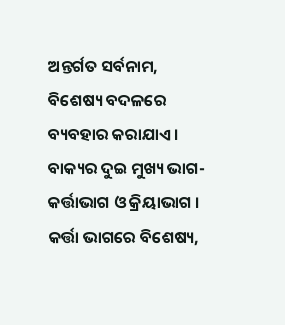ଅନ୍ତର୍ଗତ ସର୍ବନାମ, ବିଶେଷ୍ୟ ବଦଳରେ ବ୍ୟବହାର କରାଯାଏ । ବାକ୍ୟର ଦୁଇ ମୁଖ୍ୟ ଭାଗ- କର୍ତ୍ତାଭାଗ ଓ କ୍ରିୟାଭାଗ । କର୍ତ୍ତା ଭାଗରେ ବିଶେଷ୍ୟ,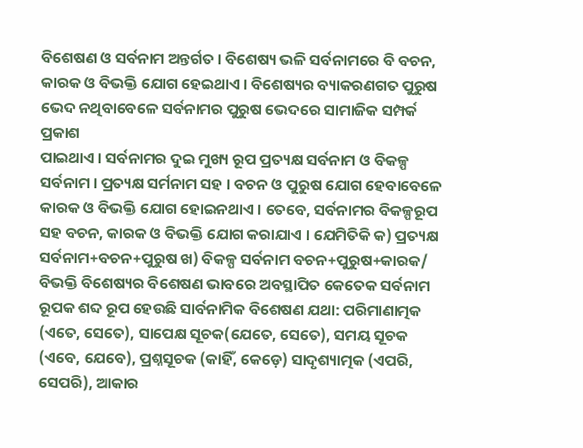ବିଶେଷଣ ଓ ସର୍ବନାମ ଅନ୍ତର୍ଗତ । ବିଶେଷ୍ୟ ଭଳି ସର୍ବନାମରେ ବି ବଚନ, କାରକ ଓ ବିଭକ୍ତି ଯୋଗ ହେଇଥାଏ । ବିଶେଷ୍ୟର ବ୍ୟାକରଣଗତ ପୁରୁଷ ଭେଦ ନଥିବାବେଳେ ସର୍ବନାମର ପୁରୁଷ ଭେଦରେ ସାମାଜିକ ସମ୍ପର୍କ ପ୍ରକାଶ
ପାଇଥାଏ । ସର୍ବନାମର ଦୁଇ ମୁଖ୍ୟ ରୂପ ପ୍ରତ୍ୟକ୍ଷ ସର୍ବନାମ ଓ ବିକଳ୍ପ ସର୍ବନାମ । ପ୍ରତ୍ୟକ୍ଷ ସର୍ମନାମ ସହ । ବଚନ ଓ ପୁରୁଷ ଯୋଗ ହେବାବେଳେ କାରକ ଓ ବିଭକ୍ତି ଯୋଗ ହୋଇନଥାଏ । ତେବେ, ସର୍ବନାମର ବିକଳ୍ପରୂପ ସହ ବଚନ, କାରକ ଓ ବିଭକ୍ତି ଯୋଗ କରାଯାଏ । ଯେମିତିକି କ) ପ୍ରତ୍ୟକ୍ଷ ସର୍ବନାମ+ବଚନ+ପୁରୁଷ ଖ) ବିକଳ୍ପ ସର୍ବନାମ ବଚନ+ପୁରୁଷ+କାରକ/ ବିଭକ୍ତି ବିଶେଷ୍ୟର ବିଶେଷଣ ଭାବରେ ଅବସ୍ଥାପିତ କେତେକ ସର୍ବନାମ ରୂପକ ଶବ୍ଦ ରୂପ ହେଉଛି ସାର୍ବନାମିକ ବିଶେଷଣ ଯଥା: ପରିମାଣାତ୍ମକ (ଏତେ, ସେତେ), ସାପେକ୍ଷ ସୂଚକ(ଯେତେ, ସେତେ), ସମୟ ସୂଚକ (ଏବେ, ଯେବେ), ପ୍ରଶ୍ନସୂଚକ (କାହିଁ, କେଡ଼େ) ସାଦୃଶ୍ୟାତ୍ମକ (ଏପରି, ସେପରି), ଆକାର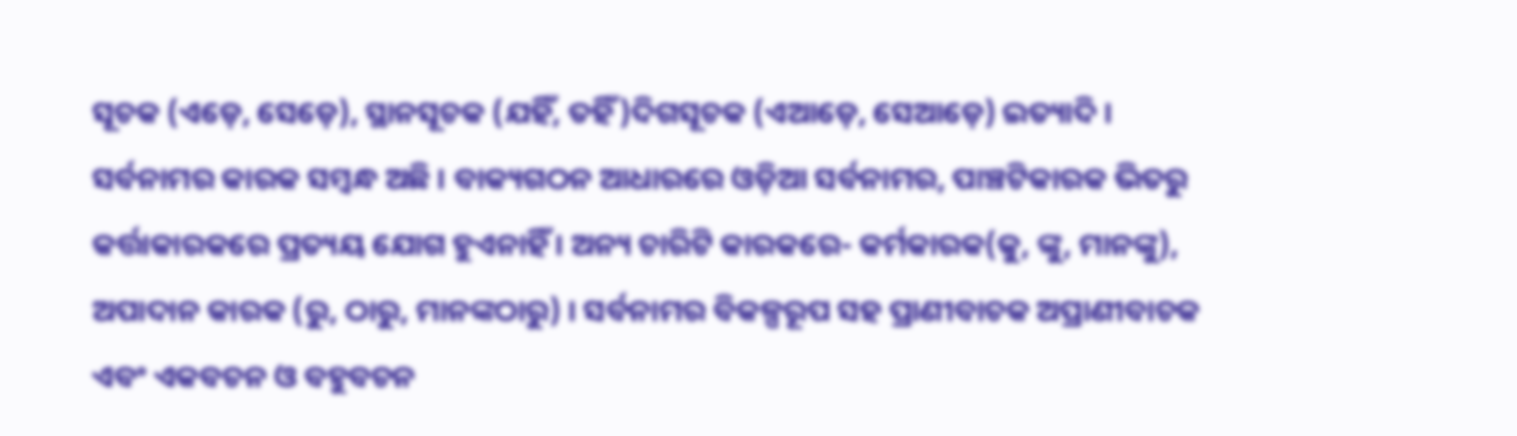ସୂଚକ (ଏଡ଼େ, ସେଡ଼େ), ସ୍ଥାନସୂଚକ (ଯହିଁ, ତହିଁ)ଦିଗସୂଚକ (ଏଆଡ଼େ, ସେଆଡ଼େ) ଇତ୍ୟାଦି । ସର୍ବନାମର କାରକ ସମ୍ବନ୍ଧ ଅଛି । ବାକ୍ୟଗଠନ ଆଧାରରେ ଓଡ଼ିଆ ସର୍ବନାମର, ପାଞ୍ଚଟିକାରକ ଭିତରୁ କର୍ତ୍ତାକାରକରେ ପ୍ରତ୍ୟୟ ଯୋଗ ହୁଏନାହିଁ । ଅନ୍ୟ ଚାରିଟି କାରକରେ- କର୍ମକାରକ(କୁ, ଙ୍କୁ, ମାନଙ୍କୁ), ଅପାଦାନ କାରକ (ରୁ, ଠାରୁ, ମାନଙ୍କଠାରୁ) । ସର୍ବନାମର ବିକଳ୍ପରୂପ ସହ ପ୍ରାଣୀବାଚକ ଅପ୍ରାଣୀବାଚକ ଏବଂ ଏକବଚନ ଓ ବହୁବଚନ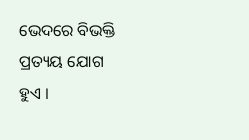ଭେଦରେ ବିଭକ୍ତି ପ୍ରତ୍ୟୟ ଯୋଗ ହୁଏ ।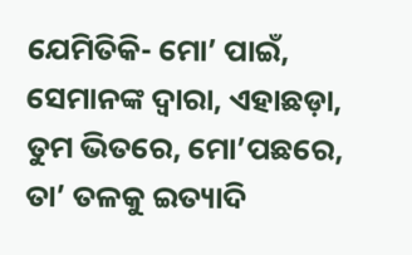ଯେମିତିକି- ମୋ’ ପାଇଁ, ସେମାନଙ୍କ ଦ୍ୱାରା, ଏହାଛଡ଼ା, ତୁମ ଭିତରେ, ମୋ’ପଛରେ, ତା’ ତଳକୁ ଇତ୍ୟାଦି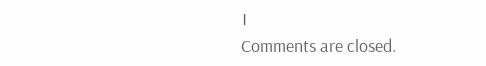।
Comments are closed.